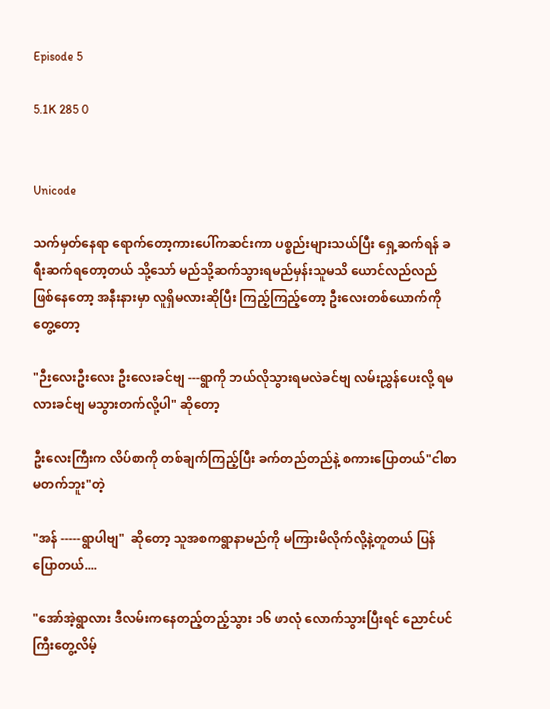Episode 5

5.1K 285 0


Unicode

သက်မှတ်နေရာ ရောက်တော့ကားပေါ်ကဆင်းကာ ပစ္စည်းများသယ်ပြီး ရှေ့ဆက်ရန် ခရီးဆက်ရတော့တယ် သို့သော် မည်သို့ဆက်သွားရမည်မှန်းသူမသိ ယောင်လည်လည်ဖြစ်နေတော့ အနီးနားမှာ လူရှိမလားဆိုပြီး ကြည့်ကြည့်တော့ ဦးလေးတစ်ယောက်ကိုတွေ့တော့

"ဉီးလေးဦးလေး ဦးလေးခင်ဗျ ---ရွာကို ဘယ်လိုသွားရမလဲခင်ဗျ လမ်းညွှန်ပေးလို့ ရမလားခင်ဗျ မသွားတက်လို့ပါ" ဆိုတော့

ဦးလေးကြီးက လိပ်စာကို တစ်ချက်ကြည့်ပြီး ခက်တည်တည်နဲ့ စကားပြောတယ်"ငါစာမတက်ဘူး"တဲ့

"အန် -----ရွာပါဗျ"  ဆိုတော့ သူအစကရွာနာမည်ကို မကြားမိလိုက်လို့နဲ့တူတယ် ပြန်ပြောတယ်....

"အော်အဲ့ရွာလား ဒီလမ်းကနေတည့်တည့်သွား ၁၆ ဖာလုံ လောက်သွားပြီးရင် ညောင်ပင်ကြီးတွေ့လိမ့်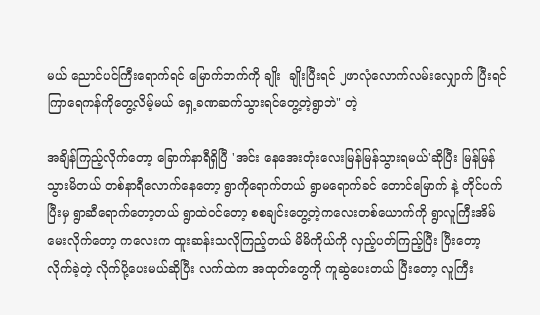မယ် ညောင်ပင်ကြီးရောက်ရင် မြောက်ဘက်ကို ချိုး  ချိုးပြီးရင် ၂ဖာလုံလောက်လမ်းလျှောက် ပြီးရင် ကြာရေကန်ကိုတွေ့လိမ့်မယ် ရှေ့ခဏဆက်သွားရင်တွေ့တဲ့ရွာဘဲ" တဲ့

အချိန်ကြည့်လိုက်တော့ ခြောက်နာရီရှိပြီ 'အင်း နေအေးတုံးလေးမြန်မြန်သွားရမယ်'ဆိုပြီး မြန်မြန်သွားမိတယ် တစ်နာရီလောက်နေတော့ ရွာကိုရောက်တယ် ရွာမရောက်ခင် တောင်မြောက် နဲ့ တိုင်ပက်ပြီးမှ ရွာဆီရောက်တော့တယ် ရွာထဲဝင်တော့ စစချင်းတွေ့တဲ့ကလေးတစ်ယောက်ကို ရွာလူကြီးအိမ်မေးလိုက်တော့ ကလေးက ထူးဆန်းသလိုကြည့်တယ် မိမိကိုယ်ကို လှည့်ပတ်ကြည့်ပြီး ပြီးတော့ လိုက်ခဲ့တဲ့ လိုက်ပို့ပေးမယ်ဆိုပြီး လက်ထဲက အထုတ်တွေကို ကူဆွဲပေးတယ် ပြီးတော့ လူကြီး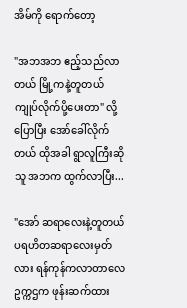အိမ်ကို ရောက်တော့

"အဘအဘ ဧည့်သည်လာတယ် မြို့ကနဲ့တူတယ် ကျုပ်လိုက်ပို့ပေးတာ" လို့ပြောပြီး အော်ခေါ်လိုက်တယ် ထိုအခါ ရွာလူကြီးဆိုသူ အဘက ထွက်လာပြီး...

"အော် ဆရာလေးနဲ့တူတယ် ပရဟိတဆရာလေးမှတ်လား ရန်ကုန်ကလာတာလေ ဥက္ကဌက ဖုန်းဆက်ထား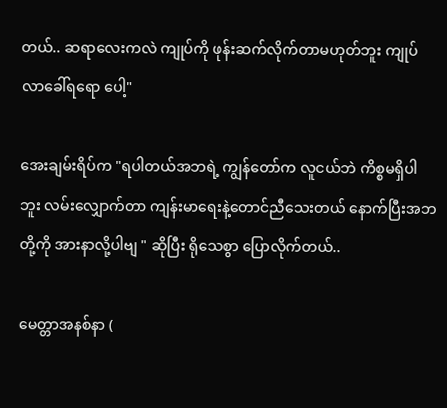တယ်.. ဆရာလေးကလဲ ကျုပ်ကို ဖုန်းဆက်လိုက်တာမဟုတ်ဘူး ကျုပ်လာခေါ်ရ‌ရော‌ ပေါ့"

အေးချမ်းရိပ်က "ရပါတယ်အဘရဲ့ ကျွန်တော်က လူငယ်ဘဲ ကိစ္စမရှိပါဘူး လမ်းလျှောက်တာ ကျန်းမာရေးနဲ့တောင်ညီသေးတယ် နောက်ပြီးအဘတို့ကို အားနာလို့ပါဗျ " ဆိုပြီး ရိုသေစွာ ပြောလိုက်တယ်..

မေတ္တာအနစ်နာ (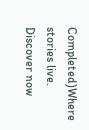Completed)Where stories live. Discover now